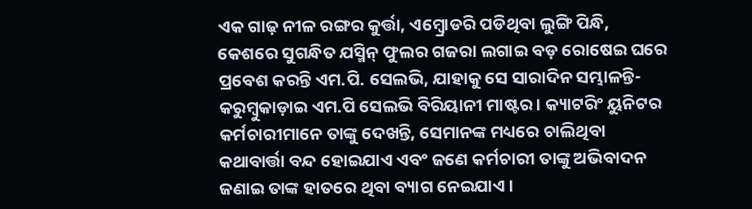ଏକ ଗାଢ଼ ନୀଳ ରଙ୍ଗର କୁର୍ତ୍ତା, ଏମ୍ବ୍ରୋଡରି ପଡିଥିବା ଲୁଙ୍ଗି ପିନ୍ଧି, କେଶରେ ସୁଗନ୍ଧିତ ଯସ୍ମିନ୍ ଫୁଲର ଗଜରା ଲଗାଇ ବଡ଼ ରୋଷେଇ ଘରେ ପ୍ରବେଶ କରନ୍ତି ଏମ.ପି. ସେଲଭି, ଯାହାକୁ ସେ ସାରାଦିନ ସମ୍ଭାଳନ୍ତି- କରୁମ୍ବୁକାଡ଼ାଇ ଏମ.ପି ସେଲଭି ବିରିୟାନୀ ମାଷ୍ଟର । କ୍ୟାଟରିଂ ୟୁନିଟର କର୍ମଚାରୀମାନେ ତାଙ୍କୁ ଦେଖନ୍ତି, ସେମାନଙ୍କ ମଧ୍ୟରେ ଚାଲିଥିବା କଥାବାର୍ତ୍ତା ବନ୍ଦ ହୋଇଯାଏ ଏବଂ ଜଣେ କର୍ମଚାରୀ ତାଙ୍କୁ ଅଭିବାଦନ ଜଣାଇ ତାଙ୍କ ହାତରେ ଥିବା ବ୍ୟାଗ ନେଇଯାଏ ।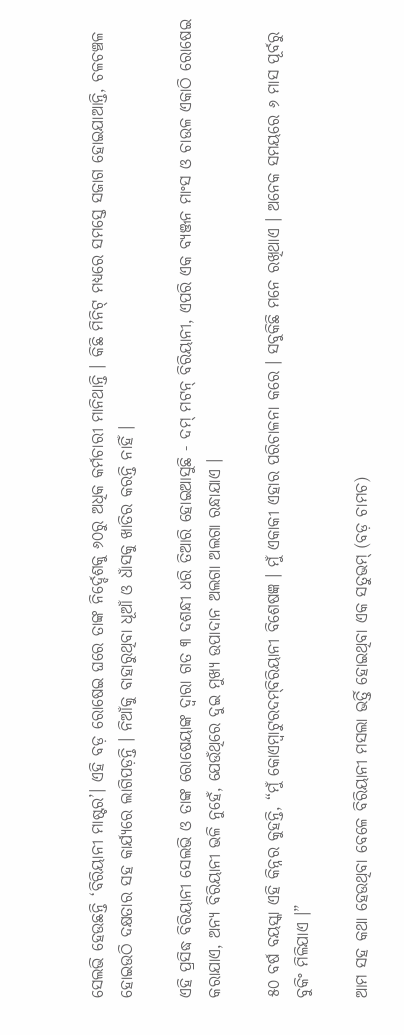ସେଲଭି ହେଉଛନ୍ତି ‘ବିରିୟାନୀ ମାଷ୍ଟର’। ଏହି ବଡ଼ ରୋଷେଇ ଘରେ ତାଙ୍କ ନିର୍ଦ୍ଦେଶକୁ ୬୦ରୁ ଅଧିକ କର୍ମଚାରୀ ମାନିଥାନ୍ତି । କିଛି ମିନିଟ୍ ମଧ୍ୟରେ ସମସ୍ତେ ସଜାଗ ହୋଇଯାଆନ୍ତି, ଚଳଚଞ୍ଚଳ ହୋଇଉଠି ଦକ୍ଷତାର ସହ କାର୍ଯ୍ୟରେ ଲାଗିପଡ଼ନ୍ତି । ନିଆଁକୁ ବାହାରୁଥିବା ଧୂଆଁ ଓ ଧାଁସକୁ ଖାତିର କରନ୍ତି ନାହିଁ ।

ଏହି ପ୍ରସିଦ୍ଧ ବିରିୟାନୀ ସେଲଭି ଓ ତାଙ୍କ ରୋଷେୟାଙ୍କ ଦ୍ୱାରା ଗତ ୩ ଦଶନ୍ଧୀ ଧରି ତିଆରି ହୋଇଆସୁଛି - ଦମ୍ ମଟନ୍ ବିରିୟାନୀ, ଏପରି ଏକ ବ୍ୟଞ୍ଜନ ମାଂସ ଓ ଚାଉଳ ଏକାଠି ରୋଷେଇ କରାଯାଏ, ଅନ୍ୟ ବିରିୟାନୀ ଭଳି ନୁହେଁ, ଯେଉଁଥିରେ ଦୁଇ ମୁଖ୍ୟ ଉପାଦାନ ଅଲଗା ଅଲଗା ରନ୍ଧାଯାଏ ।

୫୦ ବର୍ଷ ବୟସ୍କା ଏହି କିନ୍ନର କୁହନ୍ତି, “ମୁଁ କୋଏମ୍ବାଟୁରଦମ୍‌ବିରିୟାନୀ ବିଶେଷଜ୍ଞ । ମୁଁ ଏକାକୀ ଏହାର ପରିଚାଳନା କରେ । ସବୁକିଛି ମନେ ରଖିଥାଏ । ଅନେକ ସମୟରେ ୬ ମାସ ପୂର୍ବରୁ ବୁକିଂ ମିଳିଯାଏ ।”

ଆମ ସହ କଥା ହେଉଥିବା ବେଳେ ବିରିୟାନୀ ମସଲା ଭର୍ତ୍ତି ହୋଇଥିବା ଏକ ସତୁଭମ୍ (ବଡ଼ ଚାମଚ)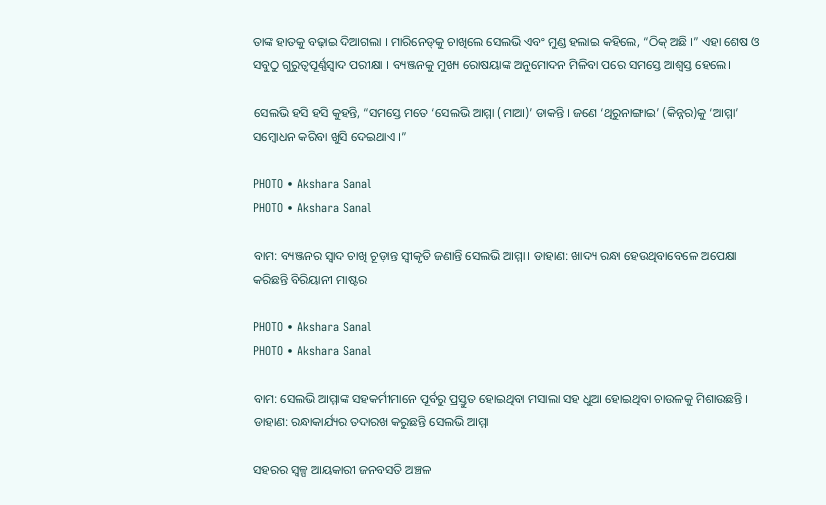ତାଙ୍କ ହାତକୁ ବଢ଼ାଇ ଦିଆଗଲା । ମାରିନେଡ୍‌କୁ ଚାଖିଲେ ସେଲଭି ଏବଂ ମୁଣ୍ଡ ହଲାଇ କହିଲେ, “ଠିକ୍ ଅଛି ।” ଏହା ଶେଷ ଓ ସବୁଠୁ ଗୁରୁତ୍ୱପୂର୍ଣ୍ଣସ୍ୱାଦ ପରୀକ୍ଷା । ବ୍ୟଞ୍ଜନକୁ ମୁଖ୍ୟ ରୋଷୟାଙ୍କ ଅନୁମୋଦନ ମିଳିବା ପରେ ସମସ୍ତେ ଆଶ୍ୱସ୍ତ ହେଲେ।

ସେଲଭି ହସି ହସି କୁହନ୍ତି, “ସମସ୍ତେ ମତେ ‘ସେଲଭି ଆମ୍ମା (ମାଆ)’ ଡାକନ୍ତି । ଜଣେ ‘ଥିରୁନାଙ୍ଗାଇ’ (କିନ୍ନର)କୁ ‘ଆମ୍ମା’ ସମ୍ବୋଧନ କରିବା ଖୁସି ଦେଇଥାଏ ।”

PHOTO • Akshara Sanal
PHOTO • Akshara Sanal

ବାମ: ବ୍ୟଞ୍ଜନର ସ୍ୱାଦ ଚାଖି ଚୂଡ଼ାନ୍ତ ସ୍ୱୀକୃତି ଜଣାନ୍ତି ସେଲଭି ଆମ୍ମା। ଡାହାଣ: ଖାଦ୍ୟ ରନ୍ଧା ହେଉଥିବାବେଳେ ଅପେକ୍ଷା କରିଛନ୍ତି ବିରିୟାନୀ ମାଷ୍ଟର

PHOTO • Akshara Sanal
PHOTO • Akshara Sanal

ବାମ: ସେଲଭି ଆମ୍ମାଙ୍କ ସହକର୍ମୀମାନେ ପୂର୍ବରୁ ପ୍ରସ୍ତୁତ ହୋଇଥିବା ମସାଲା ସହ ଧୁଆ ହୋଇଥିବା ଚାଉଳକୁ ମିଶାଉଛନ୍ତି । ଡାହାଣ: ରନ୍ଧାକାର୍ଯ୍ୟର ତଦାରଖ କରୁଛନ୍ତି ସେଲଭି ଆମ୍ମା

ସହରର ସ୍ୱଳ୍ପ ଆୟକାରୀ ଜନବସତି ଅଞ୍ଚଳ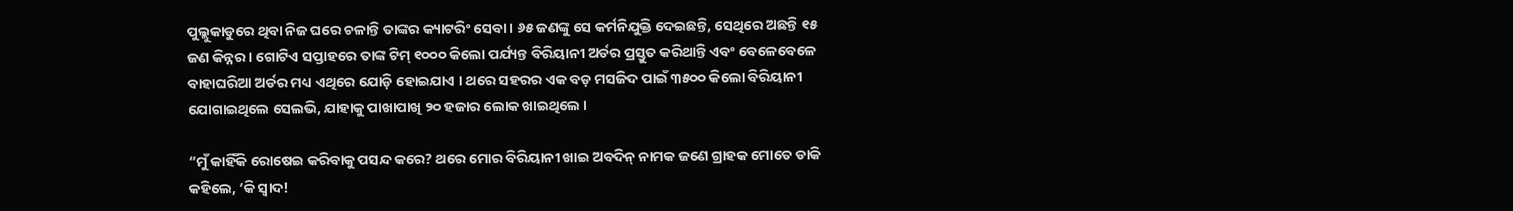ପୁଲ୍ଲୁକାଡୁରେ ଥିବା ନିଜ ଘରେ ଚଳାନ୍ତି ତାଙ୍କର କ୍ୟାଟରିଂ ସେବା । ୬୫ ଜଣଙ୍କୁ ସେ କର୍ମନିଯୁକ୍ତି ଦେଇଛନ୍ତି, ସେଥିରେ ଅଛନ୍ତି ୧୫ ଜଣ କିନ୍ନର । ଗୋଟିଏ ସପ୍ତାହରେ ତାଙ୍କ ଟିମ୍ ୧୦୦୦ କିଲୋ ପର୍ଯ୍ୟନ୍ତ ବିରିୟାନୀ ଅର୍ଡର ପ୍ରସ୍ତୁତ କରିଥାନ୍ତି ଏବଂ ବେଳେବେଳେ ବାହାଘରିଆ ଅର୍ଡର ମଧ୍ୟ ଏଥିରେ ଯୋଡ଼ି ହୋଇଯାଏ । ଥରେ ସହରର ଏକ ବଡ଼ ମସଜିଦ ପାଇଁ ୩୫୦୦ କିଲୋ ବିରିୟାନୀ ଯୋଗାଇଥିଲେ ସେଲଭି, ଯାହାକୁ ପାଖାପାଖି ୨୦ ହଜାର ଲୋକ ଖାଇଥିଲେ ।

“ମୁଁ କାହିଁକି ରୋଷେଇ କରିବାକୁ ପସନ୍ଦ କରେ? ଥରେ ମୋର ବିରିୟାନୀ ଖାଇ ଅବଦିନ୍ ନାମକ ଜଣେ ଗ୍ରାହକ ମୋତେ ଡାକି କହିଲେ, ‘କି ସ୍ୱାଦ!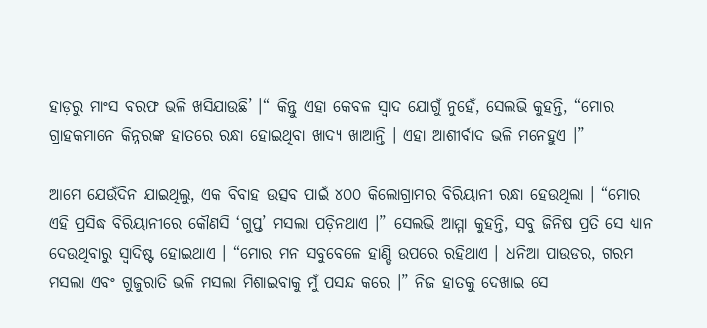ହାଡ଼ରୁ ମାଂସ ବରଫ ଭଳି ଖସିଯାଉଛି’ ।“ କିନ୍ତୁ ଏହା କେବଳ ସ୍ୱାଦ ଯୋଗୁଁ ନୁହେଁ, ସେଲଭି କୁହନ୍ତି, “ମୋର ଗ୍ରାହକମାନେ କିନ୍ନରଙ୍କ ହାତରେ ରନ୍ଧା ହୋଇଥିବା ଖାଦ୍ୟ ଖାଆନ୍ତି । ଏହା ଆଶୀର୍ବାଦ ଭଳି ମନେହୁଏ ।”

ଆମେ ଯେଉଁଦିନ ଯାଇଥିଲୁ, ଏକ ବିବାହ ଉତ୍ସବ ପାଇଁ ୪୦୦ କିଲୋଗ୍ରାମର ବିରିୟାନୀ ରନ୍ଧା ହେଉଥିଲା । “ମୋର ଏହି ପ୍ରସିଦ୍ଧ ବିରିୟାନୀରେ କୌଣସି ‘ଗୁପ୍ତ’ ମସଲା ପଡ଼ିନଥାଏ ।” ସେଲଭି ଆମ୍ମା କୁହନ୍ତି, ସବୁ ଜିନିଷ ପ୍ରତି ସେ ଧ୍ୟାନ ଦେଉଥିବାରୁ ସ୍ୱାଦିଷ୍ଟ ହୋଇଥାଏ । “ମୋର ମନ ସବୁବେଳେ ହାଣ୍ଡି ଉପରେ ରହିଥାଏ । ଧନିଆ ପାଉଡର, ଗରମ ମସଲା ଏବଂ ଗୁଜୁରାତି ଭଳି ମସଲା ମିଶାଇବାକୁ ମୁଁ ପସନ୍ଦ କରେ ।” ନିଜ ହାତକୁ ଦେଖାଇ ସେ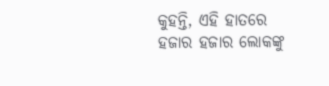କୁହନ୍ତି, ଏହି ହାତରେ ହଜାର ହଜାର ଲୋକଙ୍କୁ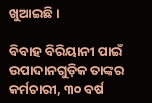ଖୁଆଇଛି ।

ବିବାହ ବିରିୟାନୀ ପାଇଁ ଉପାଦାନଗୁଡ଼ିକ ତାଙ୍କର କର୍ମଚାରୀ, ୩୦ ବର୍ଷ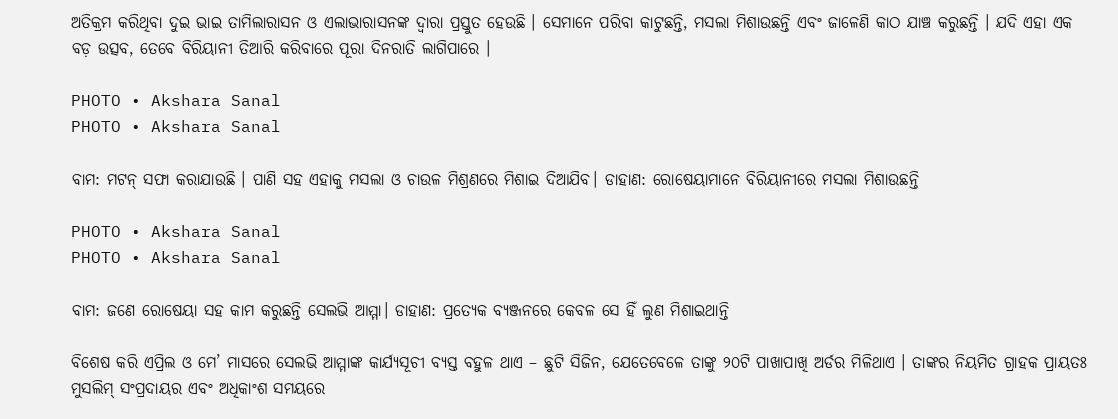ଅତିକ୍ରମ କରିଥିବା ଦୁଇ ଭାଇ ତାମିଲାରାସନ ଓ ଏଲାଭାରାସନଙ୍କ ଦ୍ୱାରା ପ୍ରସ୍ତୁତ ହେଉଛି । ସେମାନେ ପରିବା କାଟୁଛନ୍ତି, ମସଲା ମିଶାଉଛନ୍ତି ଏବଂ ଜାଳେଣି କାଠ ଯାଞ୍ଚ କରୁଛନ୍ତି । ଯଦି ଏହା ଏକ ବଡ଼ ଉତ୍ସବ, ତେବେ ବିରିୟାନୀ ତିଆରି କରିବାରେ ପୂରା ଦିନରାତି ଲାଗିପାରେ ।

PHOTO • Akshara Sanal
PHOTO • Akshara Sanal

ବାମ: ମଟନ୍ ସଫା କରାଯାଉଛି । ପାଣି ସହ ଏହାକୁ ମସଲା ଓ ଚାଉଳ ମିଶ୍ରଣରେ ମିଶାଇ ଦିଆଯିବ। ଡାହାଣ: ରୋଷେୟାମାନେ ବିରିୟାନୀରେ ମସଲା ମିଶାଉଛନ୍ତି

PHOTO • Akshara Sanal
PHOTO • Akshara Sanal

ବାମ: ଜଣେ ରୋଷେୟା ସହ କାମ କରୁଛନ୍ତି ସେଲଭି ଆମ୍ମା। ଡାହାଣ: ପ୍ରତ୍ୟେକ ବ୍ୟଞ୍ଜନରେ କେବଳ ସେ ହିଁ ଲୁଣ ମିଶାଇଥାନ୍ତି

ବିଶେଷ କରି ଏପ୍ରିଲ ଓ ମେ’ ମାସରେ ସେଲଭି ଆମ୍ମାଙ୍କ କାର୍ଯ୍ୟସୂଚୀ ବ୍ୟସ୍ତ ବହୁଳ ଥାଏ – ଛୁଟି ସିଜିନ, ଯେତେବେଳେ ତାଙ୍କୁ ୨୦ଟି ପାଖାପାଖି ଅର୍ଡର ମିଳିଥାଏ । ତାଙ୍କର ନିୟମିତ ଗ୍ରାହକ ପ୍ରାୟତଃ ମୁସଲିମ୍ ସଂପ୍ରଦାୟର ଏବଂ ଅଧିକାଂଶ ସମୟରେ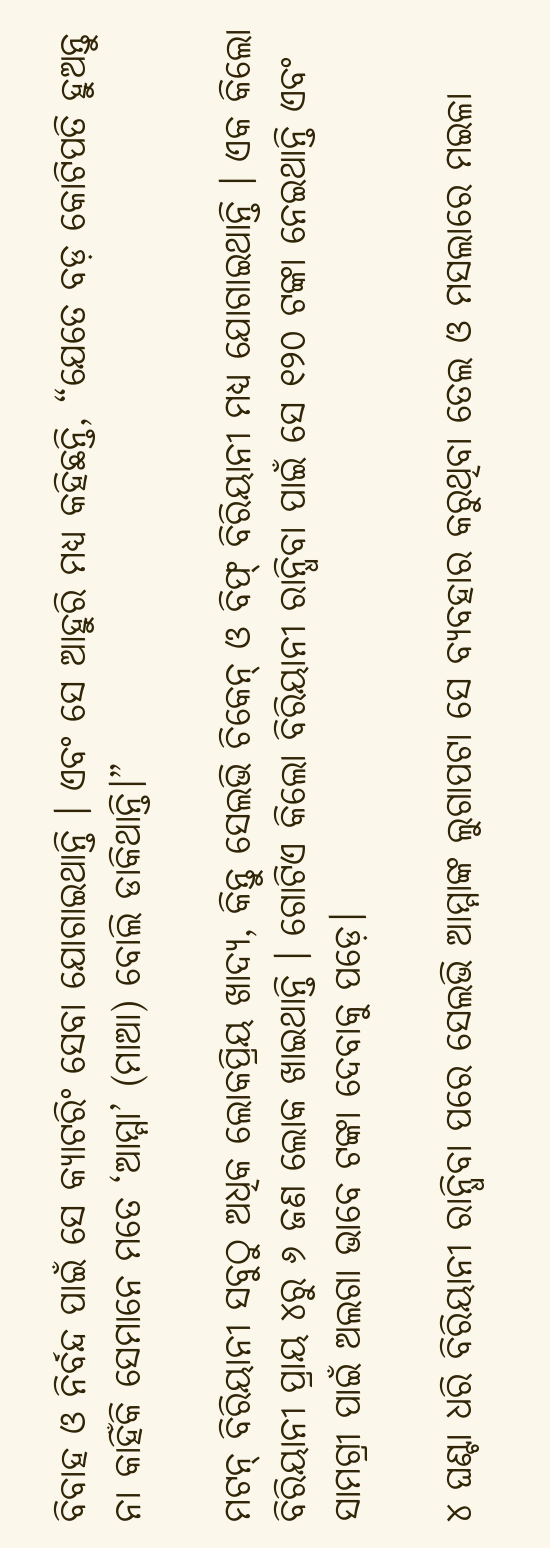ବିବାହ ଓ ନିର୍ବନ୍ଦ ପାଇଁ ସେ କ୍ୟାଟରିଂ ସେବା ଯୋଗାଇଥାନ୍ତି । ଏବଂ ସେ ଆହୁରି ମଧ୍ୟ କହିଛନ୍ତି, “ଯେତେ ବଡ଼ କୋଟିପତି ହୁଅନ୍ତୁ ନା କାହିଁକି ସେମାନେ ମତେ ‘ଆମ୍ମା’ (ମାଆ) ବୋଲି ଡାକିଥାନ୍ତି।”

ମଟନ୍ ବିରିୟାନୀ ସବୁଠୁ ଅଧିକ ଲୋକପ୍ରିୟ ଖାଦ୍ୟ, କିନ୍ତୁ ସେଲଭି ଚିକେନ୍ ଓ ବିଫ୍ ବିରିୟାନୀ ମଧ୍ୟ ଯୋଗାଇଥାନ୍ତି । ଏକ କିଲୋ ବିରିୟାନୀ ପ୍ରାୟ ୪ରୁ ୬ ଜଣ ଲୋକ ଖାଇଥାନ୍ତି । ଗୋଟିଏ କିଲୋ ବିରିୟାନୀ ରାନ୍ଧିବା ପାଇଁ ସେ ୧୨୦ ଟଙ୍କା ନେଇଥାନ୍ତି ଏବଂ ସାମଗ୍ରୀ ପାଇଁ ଅଲଗା ଭାବେ ଟଙ୍କା ଦେବାକୁ ପଡ଼େ।

୪ ଘଣ୍ଟା ଧରି ବିରିୟାନୀ ରାନ୍ଧିବା ପରେ ସେଲଭି ଆମ୍ମାଙ୍କ ଲୁଗାପଟା ସେ ବ୍ୟବହାର କରୁଥିବା ତେଲ ଓ ମସଲାରେ ମଇଳା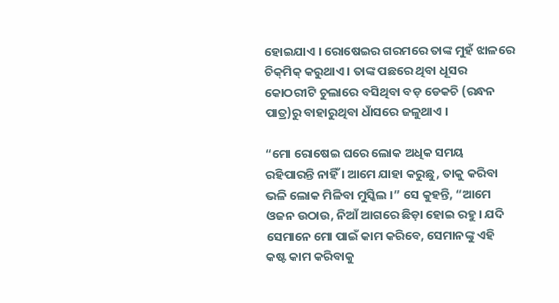ହୋଇଯାଏ । ରୋଷେଇର ଗରମରେ ତାଙ୍କ ମୁହଁ ଝାଳରେ ଚିକ୍‌ମିକ୍ କରୁଥାଏ । ତାଙ୍କ ପଛରେ ଥିବା ଧୂସର କୋଠରୀଟି ଚୁଲାରେ ବସିଥିବା ବଡ଼ ଡେକଚି (ରନ୍ଧନ ପାତ୍ର)ରୁ ବାହାରୁଥିବା ଧାଁସରେ ଜଳୁଥାଏ ।

“ମୋ ରୋଷେଇ ଘରେ ଲୋକ ଅଧିକ ସମୟ ରହିପାରନ୍ତି ନାହିଁ । ଆମେ ଯାହା କରୁଛୁ, ତାକୁ କରିବା ଭଳି ଲୋକ ମିଳିବା ମୁସ୍କିଲ ।” ସେ କୁହନ୍ତି, “ଆମେ ଓଜନ ଉଠାଉ, ନିଆଁ ଆଗରେ ଛିଡ଼ା ହୋଇ ରହୁ । ଯଦି ସେମାନେ ମୋ ପାଇଁ କାମ କରିବେ, ସେମାନଙ୍କୁ ଏହି କଷ୍ଟ କାମ କରିବାକୁ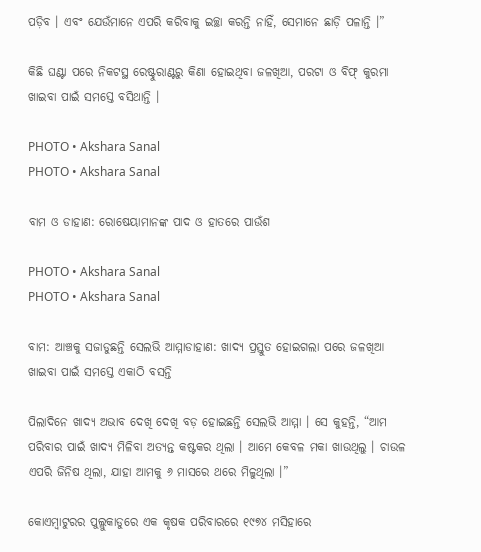ପଡ଼ିବ । ଏବଂ ଯେଉଁମାନେ ଏପରି କରିବାକୁ ଇଚ୍ଛା କରନ୍ତି ନାହିଁ, ସେମାନେ ଛାଡ଼ି ପଳାନ୍ତି ।”

କିଛି ଘଣ୍ଟା ପରେ ନିକଟସ୍ଥ ରେଷ୍ଟୁରାଣ୍ଟରୁ କିଣା ହୋଇଥିବା ଜଳଖିଆ, ପରଟା ଓ ବିଫ୍ କୁରମା ଖାଇବା ପାଇଁ ସମସ୍ତେ ବସିଥାନ୍ତି ।

PHOTO • Akshara Sanal
PHOTO • Akshara Sanal

ବାମ ଓ ଡାହାଣ: ରୋଷେୟାମାନଙ୍କ ପାଦ ଓ ହାତରେ ପାଉଁଶ

PHOTO • Akshara Sanal
PHOTO • Akshara Sanal

ବାମ: ଆଞ୍ଚକୁ ସଜାଡୁଛନ୍ତି ସେଲଭି ଆମ୍ମାଡାହାଣ: ଖାଦ୍ୟ ପ୍ରସ୍ତୁତ ହୋଇଗଲା ପରେ ଜଳଖିଆ ଖାଇବା ପାଇଁ ସମସ୍ତେ ଏକାଠି ବସନ୍ତି

ପିଲାଦିନେ ଖାଦ୍ୟ ଅଭାବ ଦେଖି ଦେଖି ବଡ଼ ହୋଇଛନ୍ତି ସେଲଭି ଆମ୍ମା । ସେ କୁହନ୍ତି, “ଆମ ପରିବାର ପାଇଁ ଖାଦ୍ୟ ମିଳିବା ଅତ୍ୟନ୍ତ କଷ୍ଟକର ଥିଲା । ଆମେ କେବଳ ମକା ଖାଉଥିଲୁ । ଚାଉଳ ଏପରି ଜିନିଷ ଥିଲା, ଯାହା ଆମକୁ ୬ ମାସରେ ଥରେ ମିଳୁଥିଲା ।”

କୋଏମ୍ବାଟୁରର ପୁଲ୍ଲୁକାଡୁରେ ଏକ କୃଷକ ପରିବାରରେ ୧୯୭୪ ମସିହାରେ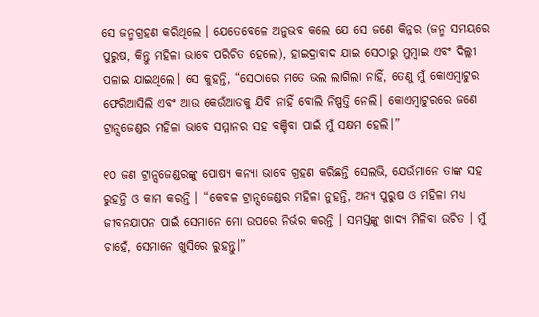ସେ ଜନ୍ମଗ୍ରହଣ କରିଥିଲେ । ଯେତେବେଳେ ଅନୁଭବ କଲେ ଯେ ସେ ଜଣେ କିନ୍ନର (ଜନ୍ମ ସମୟରେ ପୁରୁଷ, କିନ୍ତୁ ମହିଳା ଭାବେ ପରିଚିତ ହେଲେ), ହାଇଦ୍ରାବାଦ ଯାଇ ସେଠାରୁ ମୁମ୍ବାଇ ଏବଂ ଦିଲ୍ଲୀ ପଳାଇ ଯାଇଥିଲେ। ସେ କୁହନ୍ତି, “ସେଠାରେ ମତେ ଭଲ ଲାଗିଲା ନାହିଁ, ତେଣୁ ମୁଁ କୋଏମ୍ବାଟୁର ଫେରିଆସିଲି ଏବଂ ଆଉ କେଉଁଆଡକୁ ଯିବି ନାହିଁ ବୋଲି ନିଷ୍ପତ୍ତି ନେଲି। କୋଏମ୍ବାଟୁରରେ ଜଣେ ଟ୍ରାନ୍ସଜେଣ୍ଡର ମହିଳା ଭାବେ ସମ୍ମାନର ସହ ବଞ୍ଚିବା ପାଇଁ ମୁଁ ସକ୍ଷମ ହେଲି।”

୧୦ ଜଣ ଟ୍ରାନ୍ସଜେଣ୍ଡରଙ୍କୁ ପୋଷ୍ୟ କନ୍ୟା ଭାବେ ଗ୍ରହଣ କରିଛନ୍ତି ସେଲଭି, ଯେଉଁମାନେ ତାଙ୍କ ସହ ରୁହନ୍ତି ଓ କାମ କରନ୍ତି । “କେବଳ ଟ୍ରାନ୍ସଜେଣ୍ଡର ମହିଳା ନୁହନ୍ତି, ଅନ୍ୟ ପୁରୁଷ ଓ ମହିଳା ମଧ୍ୟ ଜୀବନଯାପନ ପାଇଁ ସେମାନେ ମୋ ଉପରେ ନିର୍ଭର କରନ୍ତି । ସମସ୍ତଙ୍କୁ ଖାଦ୍ୟ ମିଳିବା ଉଚିତ । ମୁଁ ଚାହେଁ, ସେମାନେ ଖୁସିରେ ରୁହନ୍ତୁ।”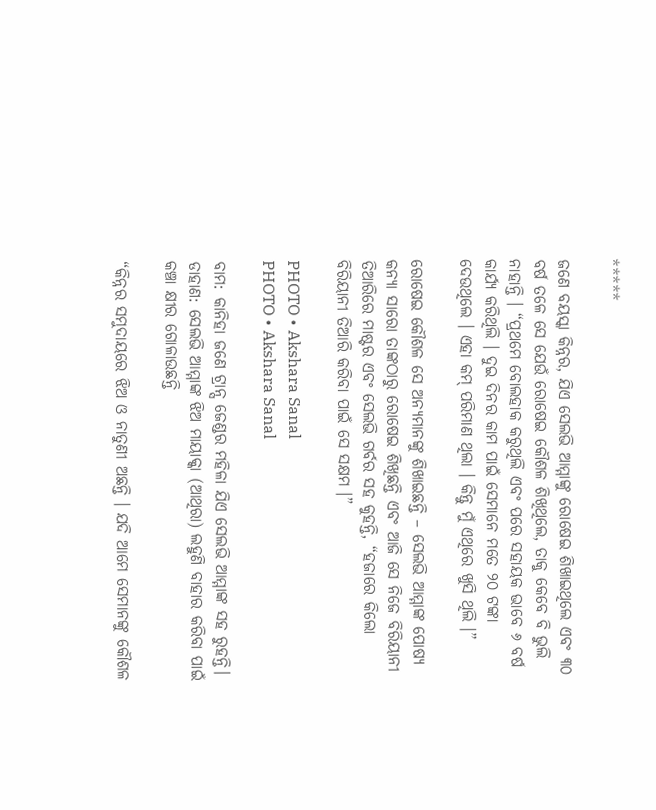*****

ଜଣେ ବୟସ୍କା କିନ୍ନର, ଯିଏ ସେଲଭି ଆମ୍ମାଙ୍କୁ ରୋଷେଇ ଶିଖାଇଥିଲେ ଏବଂ ୩୦ ବର୍ଷ ତଳେ ସେ ଯେଉଁ ରୋଷେଇ କୌଶଳ ଶିଖିଥିଲେ, ତାକୁ କେବେ ବି ଭୁଲି ନାହାନ୍ତି । “ପ୍ରଥମେ ବୋଲହାକ କରୁଥିଲି ଏବଂ ପରେ ସହାୟକ ଭାବେ ୬ ବର୍ଷ କାର୍ଯ୍ୟ କରିଥିଲି । ଦୁଇ ଦିନର କାମ ପାଇଁ ସେମାନେ ମତେ ୨୦ ଟଙ୍କା ଦେଉଥିଲେ । ଏହା କମ୍‌ ପରିମାଣ ଥିଲା । କିନ୍ତୁ ମୁଁ ଏଥିରେ ଖୁସି ଥିଲି ।”

ରୋଷେଇ କୌଶଳ ସେ ଅନ୍ୟମାନଙ୍କୁ ଶିଖାଇଛନ୍ତି – ସେଲଭି ଆମ୍ମାଙ୍କ ପୋଷ୍ୟ କନ୍ୟା ସାରୋ ତାଙ୍କଠାରୁ ରୋଷେଇ ଶିଖିଛନ୍ତି ଏବଂ ଆଜି ସେ ନିଜେ ବିରିୟାନୀ ତିଆରିରେ ମାଷ୍ଟର ଏବଂ ସେଲଭି ଗର୍ବର ସହ କୁହନ୍ତି, “ହଜାରେ କିଲୋ ବିରିୟାନୀ ତିଆରି କରିବା ପାଇଁ ସେ ସକ୍ଷମ ।”

PHOTO • Akshara Sanal
PHOTO • Akshara Sanal

ବାମ: କାନିହା ଜଣେ ଟ୍ରାନ୍ସ ଜେଣ୍ଡର ମହିଳା ଯିଏ ସେଲଭି ଆମ୍ମାଙ୍କ ସହ ରୁହନ୍ତି। ଡାହାଣ: ସେଲଭି ଆମ୍ମାଙ୍କ ଝିଅ ମାୟାକ୍କା (ଆଥିରା) ଲହୁଣି ବାହାର କରିବା ପାଇଁ କଞ୍ଚା କ୍ଷୀର ଗୋଳାଉଛନ୍ତି

“କିନ୍ନର ସମୁଦାୟରେ ଝିଅ ଓ ନାତୁଣୀ ଅଛନ୍ତି । ଯଦି ଆମେ ସେମାନଙ୍କୁ କୌଶଳ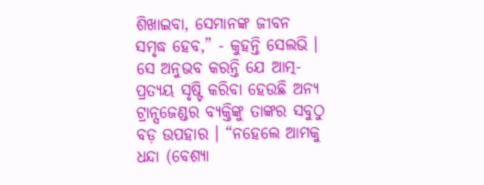ଶିଖାଇବା, ସେମାନଙ୍କ ଜୀବନ ସମୃଦ୍ଧ ହେବ,” - କୁହନ୍ତି ସେଲଭି । ସେ ଅନୁଭବ କରନ୍ତି ଯେ ଆତ୍ମ-ପ୍ରତ୍ୟୟ ସୃଷ୍ଟି କରିବା ହେଉଛି ଅନ୍ୟ ଟ୍ରାନ୍ସଜେଣ୍ଡର ବ୍ୟକ୍ତିଙ୍କୁ ତାଙ୍କର ସବୁଠୁ ବଡ଼ ଉପହାର । “ନହେଲେ ଆମକୁ ଧନ୍ଦା (ବେଶ୍ୟା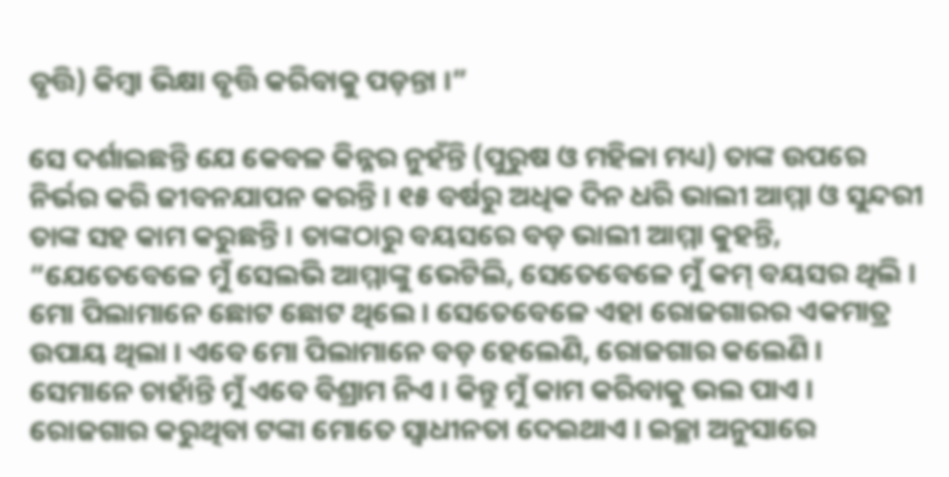ବୃତ୍ତି) କିମ୍ବା ଭିକ୍ଷା ବୃତ୍ତି କରିବାକୁ ପଡ଼ନ୍ତା ।”

ସେ ଦର୍ଶାଇଛନ୍ତି ଯେ କେବଳ କିନ୍ନର ନୁହଁନ୍ତି (ପୁରୁଷ ଓ ମହିଳା ମଧ୍ୟ) ତାଙ୍କ ଉପରେ ନିର୍ଭର କରି ଜୀବନଯାପନ କରନ୍ତି । ୧୫ ବର୍ଷରୁ ଅଧିକ ଦିନ ଧରି ଭାଲୀ ଆମ୍ମା ଓ ସୁନ୍ଦରୀ ତାଙ୍କ ସହ କାମ କରୁଛନ୍ତି । ତାଙ୍କଠାରୁ ବୟସରେ ବଡ଼ ଭାଲୀ ଆମ୍ମା କୁହନ୍ତି, “ଯେତେବେଳେ ମୁଁ ସେଲଭି ଆମ୍ମାଙ୍କୁ ଭେଟିଲି, ସେତେବେଳେ ମୁଁ କମ୍‌ ବୟସର ଥିଲି । ମୋ ପିଲାମାନେ ଛୋଟ ଛୋଟ ଥିଲେ । ସେତେବେଳେ ଏହା ରୋଜଗାରର ଏକମାତ୍ର ଉପାୟ ଥିଲା । ଏବେ ମୋ ପିଲାମାନେ ବଡ଼ ହେଲେଣି, ରୋଜଗାର କଲେଣି । ସେମାନେ ଚାହାଁନ୍ତି ମୁଁ ଏବେ ବିଶ୍ରାମ ନିଏ । କିନ୍ତୁ ମୁଁ କାମ କରିବାକୁ ଭଲ ପାଏ । ରୋଜଗାର କରୁଥିବା ଟଙ୍କା ମୋତେ ସ୍ୱାଧୀନତା ଦେଇଥାଏ । ଇଚ୍ଛା ଅନୁସାରେ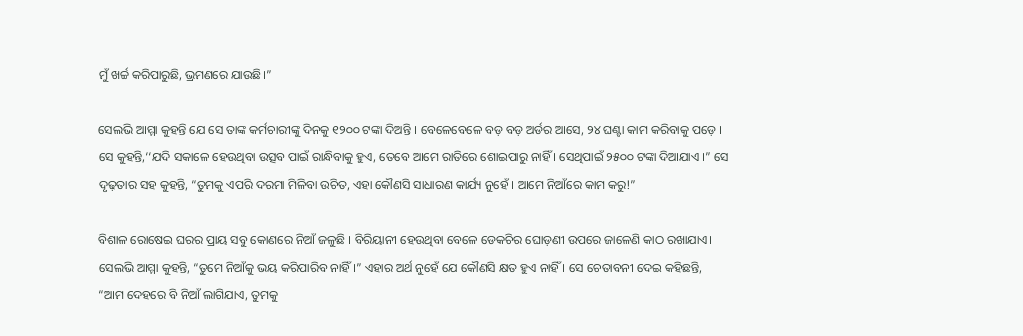ମୁଁ ଖର୍ଚ୍ଚ କରିପାରୁଛି, ଭ୍ରମଣରେ ଯାଉଛି।”

ସେଲଭି ଆମ୍ମା କୁହନ୍ତି ଯେ ସେ ତାଙ୍କ କର୍ମଚାରୀଙ୍କୁ ଦିନକୁ ୧୨୦୦ ଟଙ୍କା ଦିଅନ୍ତି । ବେଳେବେଳେ ବଡ଼ ବଡ଼ ଅର୍ଡର ଆସେ, ୨୪ ଘଣ୍ଟା କାମ କରିବାକୁ ପଡ଼େ । ସେ କୁହନ୍ତି,‘‘ଯଦି ସକାଳେ ହେଉଥିବା ଉତ୍ସବ ପାଇଁ ରାନ୍ଧିବାକୁ ହୁଏ, ତେବେ ଆମେ ରାତିରେ ଶୋଇପାରୁ ନାହିଁ । ସେଥିପାଇଁ ୨୫୦୦ ଟଙ୍କା ଦିଆଯାଏ ।” ସେ ଦୃଢ଼ତାର ସହ କୁହନ୍ତି, “ତୁମକୁ ଏପରି ଦରମା ମିଳିବା ଉଚିତ, ଏହା କୌଣସି ସାଧାରଣ କାର୍ଯ୍ୟ ନୁହେଁ । ଆମେ ନିଆଁରେ କାମ କରୁ!”

ବିଶାଳ ରୋଷେଇ ଘରର ପ୍ରାୟ ସବୁ କୋଣରେ ନିଆଁ ଜଳୁଛି । ବିରିୟାନୀ ହେଉଥିବା ବେଳେ ଡେକଚିର ଘୋଡ଼ଣୀ ଉପରେ ଜାଳେଣି କାଠ ରଖାଯାଏ। ସେଲଭି ଆମ୍ମା କୁହନ୍ତି, “ତୁମେ ନିଆଁକୁ ଭୟ କରିପାରିବ ନାହିଁ ।” ଏହାର ଅର୍ଥ ନୁହେଁ ଯେ କୌଣସି କ୍ଷତ ହୁଏ ନାହିଁ । ସେ ଚେତାବନୀ ଦେଇ କହିଛନ୍ତି, “ଆମ ଦେହରେ ବି ନିଆଁ ଲାଗିଯାଏ, ତୁମକୁ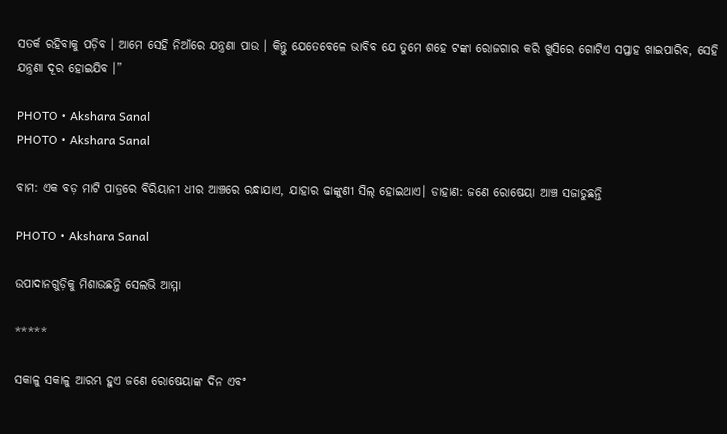ସତର୍କ ରହିବାକୁ ପଡ଼ିବ । ଆମେ ସେହି ନିଆଁରେ ଯନ୍ତ୍ରଣା ପାଉ । କିନ୍ତୁ ଯେତେବେଳେ ଭାବିବ ଯେ ତୁମେ ଶହେ ଟଙ୍କା ରୋଜଗାର କରି ଖୁସିରେ ଗୋଟିଏ ସପ୍ତାହ ଖାଇପାରିବ, ସେହି ଯନ୍ତ୍ରଣା ଦୂର ହୋଇଯିବ ।”

PHOTO • Akshara Sanal
PHOTO • Akshara Sanal

ବାମ: ଏକ ବଡ଼ ମାଟି ପାତ୍ରରେ ବିରିୟାନୀ ଧୀର ଆଞ୍ଚରେ ରନ୍ଧାଯାଏ, ଯାହାର ଢାଙ୍କୁଣୀ ସିଲ୍ ହୋଇଥାଏ। ଡାହାଣ: ଜଣେ ରୋଷେୟା ଆଞ୍ଚ ସଜାଡୁଛନ୍ତି

PHOTO • Akshara Sanal

ଉପାଦାନଗୁଡ଼ିକୁ ମିଶାଉଛନ୍ତି ସେଲଭି ଆମ୍ମା

*****

ସକାଳୁ ସକାଳୁ ଆରମ୍ଭ ହୁଏ ଜଣେ ରୋଷେୟାଙ୍କ ଦିନ ଏବଂ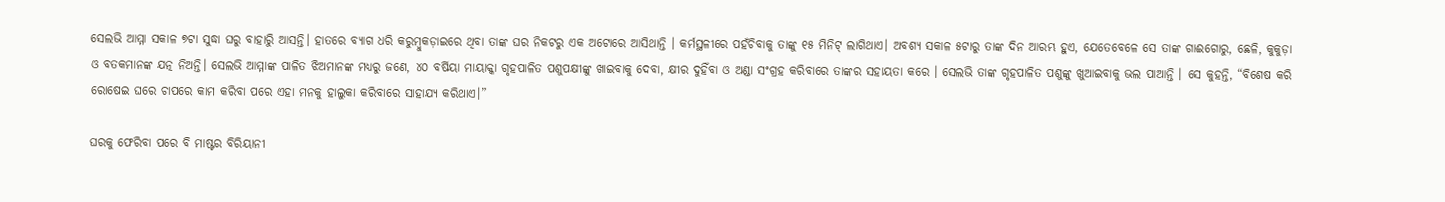ସେଲଭି ଆମ୍ମା ସକାଳ ୭ଟା ସୁଦ୍ଧା ଘରୁ ବାହାରିୁ ଆସନ୍ତି। ହାତରେ ବ୍ୟାଗ ଧରି କରୁମ୍ବୁକଡ଼ାଇରେ ଥିବା ତାଙ୍କ ଘର ନିକଟରୁ ଏକ ଅଟୋରେ ଆସିଥାନ୍ତି । କର୍ମସ୍ଥଳୀରେ ପହଁଚିବାକୁ ତାଙ୍କୁ ୧୫ ମିନିଟ୍ ଲାଗିଥାଏ। ଅବଶ୍ୟ ସକାଳ ୫ଟାରୁ ତାଙ୍କ ଦିନ ଆରମ୍ଭ ହୁଏ, ଯେତେବେଳେ ସେ ତାଙ୍କ ଗାଈଗୋରୁ, ଛେଳି, କୁକୁଡ଼ା ଓ ବତକମାନଙ୍କ ଯତ୍ନ ନିଅନ୍ତି। ସେଲଭି ଆମ୍ମାଙ୍କ ପାଳିତ ଝିଅମାନଙ୍କ ମଧ୍ୟରୁ ଜଣେ, ୪୦ ବର୍ଷିୟା ମାୟାକ୍କା ଗୃହପାଳିତ ପଶୁପକ୍ଷୀଙ୍କୁ ଖାଇବାକୁ ଦେବା, କ୍ଷୀର ଦୁହିଁବା ଓ ଅଣ୍ଡା ସଂଗ୍ରହ କରିବାରେ ତାଙ୍କର ସହାୟତା କରେ । ସେଲଭି ତାଙ୍କ ଗୃହପାଳିତ ପଶୁଙ୍କୁ ଖୁଆଇବାକୁ ଭଲ ପାଆନ୍ତି । ସେ କୁହନ୍ତି, “ବିଶେଷ କରି ରୋଷେଇ ଘରେ ଚାପରେ କାମ କରିବା ପରେ ଏହା ମନକୁ ହାଲୁକା କରିବାରେ ସାହାଯ୍ୟ କରିଥାଏ।”

ଘରକୁ ଫେରିବା ପରେ ବି ମାଷ୍ଟର ବିରିୟାନୀ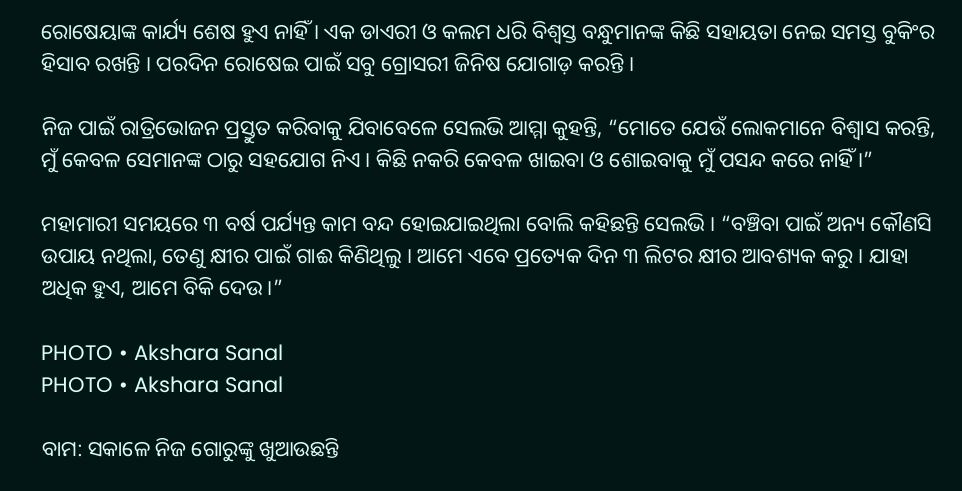ରୋଷେୟାଙ୍କ କାର୍ଯ୍ୟ ଶେଷ ହୁଏ ନାହିଁ । ଏକ ଡାଏରୀ ଓ କଲମ ଧରି ବିଶ୍ୱସ୍ତ ବନ୍ଧୁମାନଙ୍କ କିଛି ସହାୟତା ନେଇ ସମସ୍ତ ବୁକିଂର ହିସାବ ରଖନ୍ତି । ପରଦିନ ରୋଷେଇ ପାଇଁ ସବୁ ଗ୍ରୋସରୀ ଜିନିଷ ଯୋଗାଡ଼ କରନ୍ତି ।

ନିଜ ପାଇଁ ରାତ୍ରିଭୋଜନ ପ୍ରସ୍ତୁତ କରିବାକୁ ଯିବାବେଳେ ସେଲଭି ଆମ୍ମା କୁହନ୍ତି, “ମୋତେ ଯେଉଁ ଲୋକମାନେ ବିଶ୍ୱାସ କରନ୍ତି, ମୁଁ କେବଳ ସେମାନଙ୍କ ଠାରୁ ସହଯୋଗ ନିଏ । କିଛି ନକରି କେବଳ ଖାଇବା ଓ ଶୋଇବାକୁ ମୁଁ ପସନ୍ଦ କରେ ନାହିଁ ।”

ମହାମାରୀ ସମୟରେ ୩ ବର୍ଷ ପର୍ଯ୍ୟନ୍ତ କାମ ବନ୍ଦ ହୋଇଯାଇଥିଲା ବୋଲି କହିଛନ୍ତି ସେଲଭି । “ବଞ୍ଚିବା ପାଇଁ ଅନ୍ୟ କୌଣସି ଉପାୟ ନଥିଲା, ତେଣୁ କ୍ଷୀର ପାଇଁ ଗାଈ କିଣିଥିଲୁ । ଆମେ ଏବେ ପ୍ରତ୍ୟେକ ଦିନ ୩ ଲିଟର କ୍ଷୀର ଆବଶ୍ୟକ କରୁ । ଯାହା ଅଧିକ ହୁଏ, ଆମେ ବିକି ଦେଉ।”

PHOTO • Akshara Sanal
PHOTO • Akshara Sanal

ବାମ: ସକାଳେ ନିଜ ଗୋରୁଙ୍କୁ ଖୁଆଉଛନ୍ତି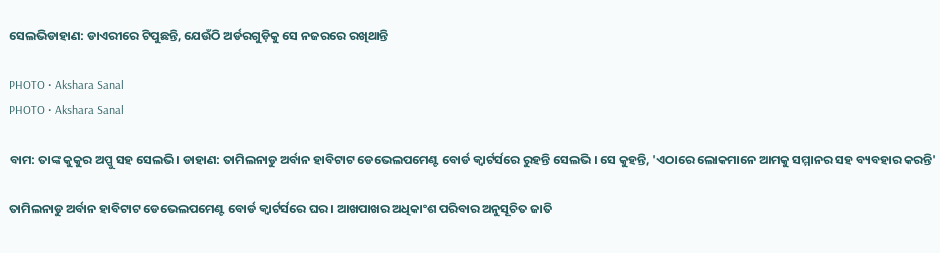ସେଲଭିଡାହାଣ: ଡାଏରୀରେ ଟିପୁଛନ୍ତି, ଯେଉଁଠି ଅର୍ଡରଗୁଡ଼ିକୁ ସେ ନଜରରେ ରଖିଥାନ୍ତି

PHOTO • Akshara Sanal
PHOTO • Akshara Sanal

ବାମ: ତାଙ୍କ କୁକୁର ଅପ୍ପୁ ସହ ସେଲଭି। ଡାହାଣ: ତାମିଲନାଡୁ ଅର୍ବାନ ହାବିଟାଟ ଡେଭେଲପମେଣ୍ଟ ବୋର୍ଡ କ୍ୱାର୍ଟର୍ସରେ ରୁହନ୍ତି ସେଲଭି । ସେ କୁହନ୍ତି, 'ଏଠାରେ ଲୋକମାନେ ଆମକୁ ସମ୍ମାନର ସହ ବ୍ୟବହାର କରନ୍ତି'

ତାମିଲନାଡୁ ଅର୍ବାନ ହାବିଟାଟ ଡେଭେଲପମେଣ୍ଟ ବୋର୍ଡ କ୍ୱାର୍ଟର୍ସରେ ଘର । ଆଖପାଖର ଅଧିକାଂଶ ପରିବାର ଅନୁସୂଚିତ ଜାତି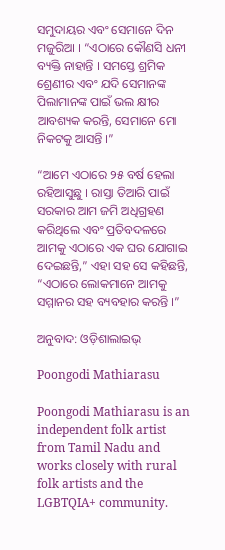ସମୁଦାୟର ଏବଂ ସେମାନେ ଦିନ ମଜୁରିଆ । “ଏଠାରେ କୌଣସି ଧନୀ ବ୍ୟକ୍ତି ନାହାନ୍ତି । ସମସ୍ତେ ଶ୍ରମିକ ଶ୍ରେଣୀର ଏବଂ ଯଦି ସେମାନଙ୍କ ପିଲାମାନଙ୍କ ପାଇଁ ଭଲ କ୍ଷୀର ଆବଶ୍ୟକ କରନ୍ତି, ସେମାନେ ମୋ ନିକଟକୁ ଆସନ୍ତି ।”

“ଆମେ ଏଠାରେ ୨୫ ବର୍ଷ ହେଲା ରହିଆସୁଛୁ । ରାସ୍ତା ତିଆରି ପାଇଁ ସରକାର ଆମ ଜମି ଅଧିଗ୍ରହଣ କରିଥିଲେ ଏବଂ ପ୍ରତିବଦଳରେ ଆମକୁ ଏଠାରେ ଏକ ଘର ଯୋଗାଇ ଦେଇଛନ୍ତି,” ଏହା ସହ ସେ କହିଛନ୍ତି, “ଏଠାରେ ଲୋକମାନେ ଆମକୁ ସମ୍ମାନର ସହ ବ୍ୟବହାର କରନ୍ତି ।”

ଅନୁବାଦ: ଓଡ଼ିଶାଲାଇଭ୍‍

Poongodi Mathiarasu

Poongodi Mathiarasu is an independent folk artist from Tamil Nadu and works closely with rural folk artists and the LGBTQIA+ community.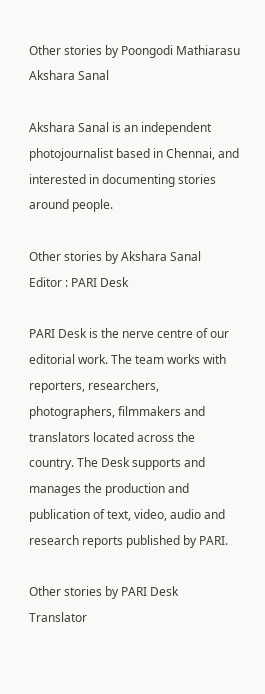Other stories by Poongodi Mathiarasu
Akshara Sanal

Akshara Sanal is an independent photojournalist based in Chennai, and interested in documenting stories around people.

Other stories by Akshara Sanal
Editor : PARI Desk

PARI Desk is the nerve centre of our editorial work. The team works with reporters, researchers, photographers, filmmakers and translators located across the country. The Desk supports and manages the production and publication of text, video, audio and research reports published by PARI.

Other stories by PARI Desk
Translator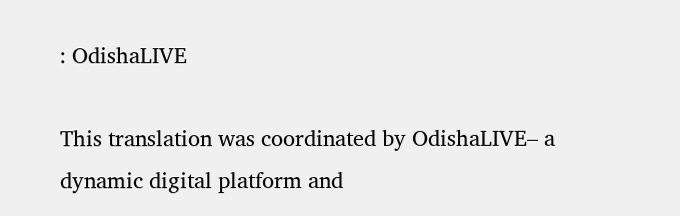: OdishaLIVE

This translation was coordinated by OdishaLIVE– a dynamic digital platform and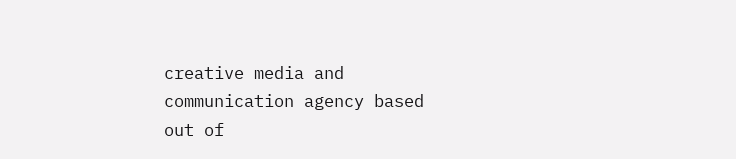creative media and communication agency based out of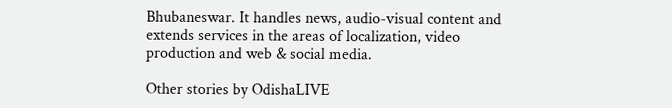Bhubaneswar. It handles news, audio-visual content and extends services in the areas of localization, video production and web & social media.

Other stories by OdishaLIVE